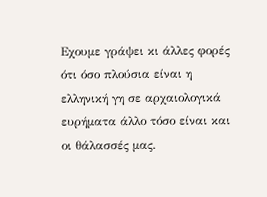Εχουμε γράψει κι άλλες φορές ότι όσο πλούσια είναι η ελληνική γη σε αρχαιολογικά ευρήματα άλλο τόσο είναι και οι θάλασσές μας.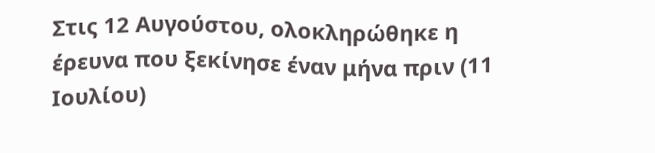Στις 12 Αυγούστου, ολοκληρώθηκε η έρευνα που ξεκίνησε έναν μήνα πριν (11 Ιουλίου)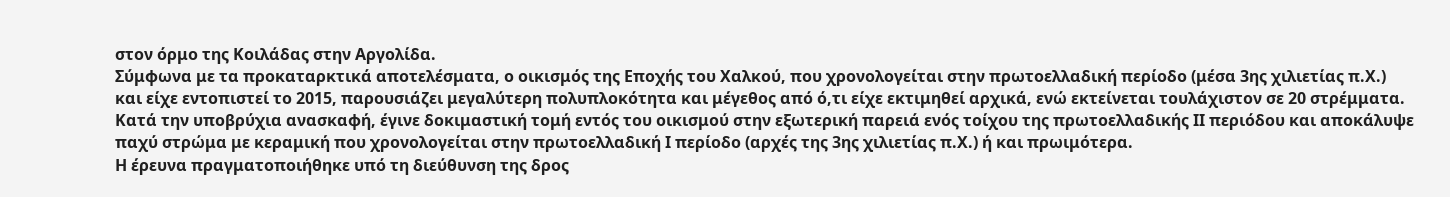στον όρμο της Κοιλάδας στην Αργολίδα.
Σύμφωνα με τα προκαταρκτικά αποτελέσματα, ο οικισμός της Εποχής του Χαλκού, που χρονολογείται στην πρωτοελλαδική περίοδο (μέσα 3ης χιλιετίας π.Χ.) και είχε εντοπιστεί το 2015, παρουσιάζει μεγαλύτερη πολυπλοκότητα και μέγεθος από ό,τι είχε εκτιμηθεί αρχικά, ενώ εκτείνεται τουλάχιστον σε 20 στρέμματα.
Κατά την υποβρύχια ανασκαφή, έγινε δοκιμαστική τομή εντός του οικισμού στην εξωτερική παρειά ενός τοίχου της πρωτοελλαδικής ΙΙ περιόδου και αποκάλυψε παχύ στρώμα με κεραμική που χρονολογείται στην πρωτοελλαδική Ι περίοδο (αρχές της 3ης χιλιετίας π.Χ.) ή και πρωιμότερα.
Η έρευνα πραγματοποιήθηκε υπό τη διεύθυνση της δρος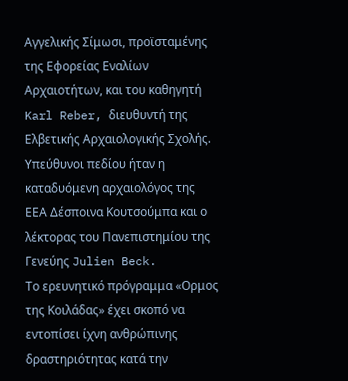Αγγελικής Σίμωσι, προϊσταμένης της Εφορείας Εναλίων Αρχαιοτήτων, και του καθηγητή Karl Reber, διευθυντή της Ελβετικής Αρχαιολογικής Σχολής. Υπεύθυνοι πεδίου ήταν η καταδυόμενη αρχαιολόγος της ΕΕΑ Δέσποινα Κουτσούμπα και ο λέκτορας του Πανεπιστημίου της Γενεύης Julien Beck.
Το ερευνητικό πρόγραμμα «Ορμος της Κοιλάδας» έχει σκοπό να εντοπίσει ίχνη ανθρώπινης δραστηριότητας κατά την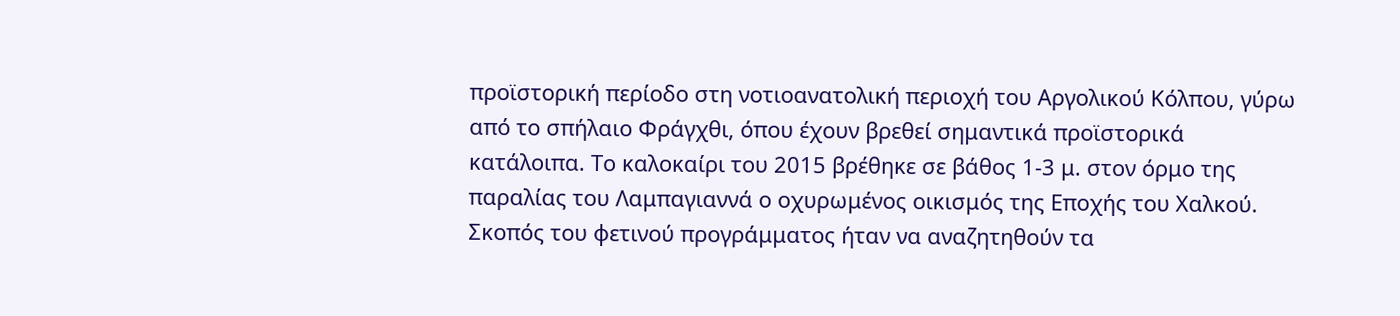προϊστορική περίοδο στη νοτιοανατολική περιοχή του Αργολικού Κόλπου, γύρω από το σπήλαιο Φράγχθι, όπου έχουν βρεθεί σημαντικά προϊστορικά κατάλοιπα. Το καλοκαίρι του 2015 βρέθηκε σε βάθος 1-3 μ. στον όρμο της παραλίας του Λαμπαγιαννά ο οχυρωμένος οικισμός της Εποχής του Χαλκού.
Σκοπός του φετινού προγράμματος ήταν να αναζητηθούν τα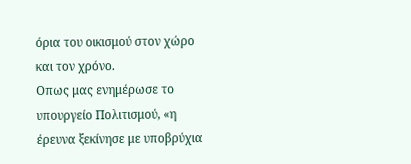όρια του οικισμού στον χώρο και τον χρόνο.
Οπως μας ενημέρωσε το υπουργείο Πολιτισμού, «η έρευνα ξεκίνησε με υποβρύχια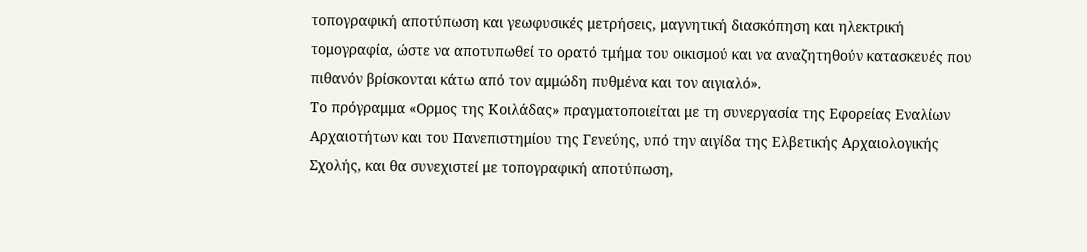τοπογραφική αποτύπωση και γεωφυσικές μετρήσεις, μαγνητική διασκόπηση και ηλεκτρική τομογραφία, ώστε να αποτυπωθεί το ορατό τμήμα του οικισμού και να αναζητηθούν κατασκευές που πιθανόν βρίσκονται κάτω από τον αμμώδη πυθμένα και τον αιγιαλό».
Το πρόγραμμα «Ορμος της Κοιλάδας» πραγματοποιείται με τη συνεργασία της Εφορείας Εναλίων Αρχαιοτήτων και του Πανεπιστημίου της Γενεύης, υπό την αιγίδα της Ελβετικής Αρχαιολογικής Σχολής, και θα συνεχιστεί με τοπογραφική αποτύπωση,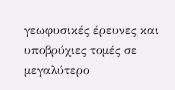γεωφυσικές έρευνες και υποβρύχιες τομές σε μεγαλύτερο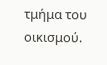τμήμα του οικισμού.